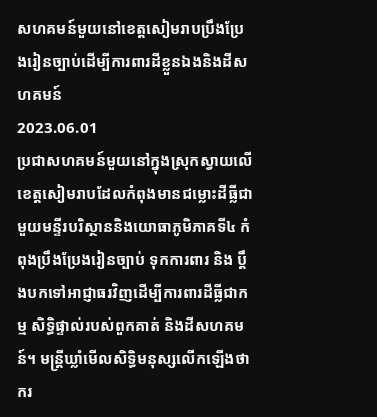សហគមន៍មួយនៅខេត្តសៀមរាបប្រឹងប្រែងរៀនច្បាប់ដើម្បីការពារដីខ្លួនឯងនិងដីសហគមន៍
2023.06.01
ប្រជាសហគមន៍មួយនៅក្នុងស្រុកស្វាយលើ ខេត្តសៀមរាបដែលកំពុងមានជម្លោះដីធ្លីជាមួយមន្ទីរបរិស្ថាននិងយោធាភូមិភាគទី៤ កំពុងប្រឹងប្រែងរៀនច្បាប់ ទុកការពារ និង ប្តឹងបកទៅអាជ្ញាធរវិញដើម្បីការពារដីធ្លីជាកម្ម សិទ្ធិផ្ទាល់របស់ពួកគាត់ និងដីសហគមន៍។ មន្ត្រីឃ្លាំមើលសិទ្ធិមនុស្សលើកឡើងថា ករ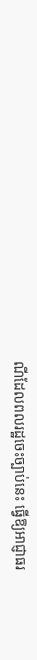ណីដែលពលរដ្ឋចេះច្បាប់នេះ ធ្វើឱ្យអាជ្ញាធរ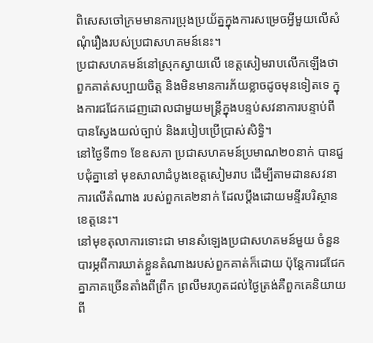ពិសេសចៅក្រមមានការប្រុងប្រយ័ត្នក្នុងការសម្រេចអ្វីមួយលើសំណុំរឿងរបស់ប្រជាសហគមន៍នេះ។
ប្រជាសហគមន៍នៅស្រុកស្វាយលើ ខេត្តសៀមរាបលើកឡើងថា ពួកគាត់សប្បាយចិត្ត និងមិនមានការភ័យខ្លាចដូចមុនទៀតទេ ក្នុងការជជែកដេញដោលជាមួយមន្ត្រីក្នុងបន្ទប់សវនាការបន្ទាប់ពីបានស្វែងយល់ច្បាប់ និងរបៀបប្រើប្រាស់សិទ្ធិ។
នៅថ្ងៃទី៣១ ខែឧសភា ប្រជាសហគមន៍ប្រមាណ២០នាក់ បានជួបជុំគ្នានៅ មុខសាលាដំបូងខេត្តសៀមរាប ដើម្បីតាមដានសវនាការលើតំណាង របស់ពួកគេ២នាក់ ដែលប្តឹងដោយមន្ទីរបរិស្ថានខេត្តនេះ។
នៅមុខតុលាការទោះជា មានសំឡេងប្រជាសហគមន៍មួយ ចំនួនបារម្ភពីការឃាត់ខ្លួនតំណាងរបស់ពួកគាត់ក៏ដោយ ប៉ុន្តែការជជែកគ្នាភាគច្រើនតាំងពីព្រឹក ព្រលឹមរហូតដល់ថ្ងៃត្រង់គឺពួកគេនិយាយពី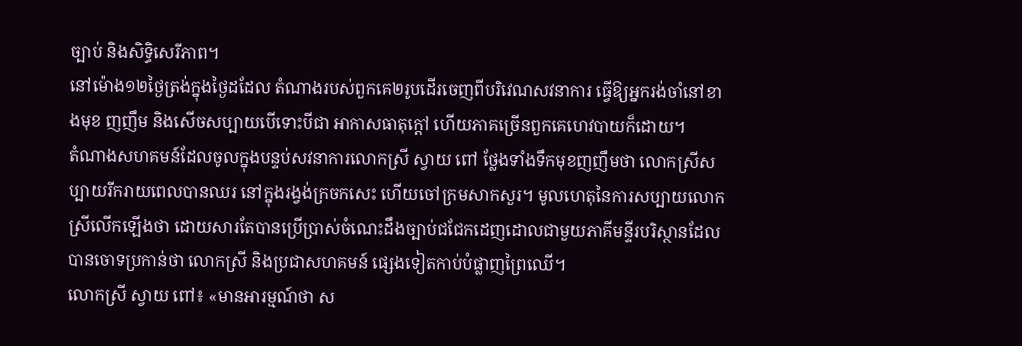ច្បាប់ និងសិទ្ធិសេរីភាព។
នៅម៉ោង១២ថ្ងៃត្រង់ក្នុងថ្ងៃដដែល តំណាងរបស់ពួកគេ២រូបដើរចេញពីបរិវេណសវនាការ ធ្វើឱ្យអ្នករង់ចាំនៅខាងមុខ ញញឹម និងសើចសប្បាយបើទោះបីជា អាកាសធាតុក្តៅ ហើយភាគច្រើនពួកគេហេវបាយក៏ដោយ។
តំណាងសហគមន៍ដែលចូលក្នុងបន្ទប់សវនាការលោកស្រី ស្វាយ ពៅ ថ្លែងទាំងទឹកមុខញញឹមថា លោកស្រីសប្បាយរីករាយពេលបានឈរ នៅក្នុងរង្វង់ក្រចកសេះ ហើយចៅក្រមសាកសួរ។ មូលហេតុនៃការសប្បាយលោកស្រីលើកឡើងថា ដោយសារតែបានប្រើប្រាស់ចំណេះដឹងច្បាប់ជជែកដេញដោលជាមួយភាគីមន្ទីរបរិស្ថានដែលបានចោទប្រកាន់ថា លោកស្រី និងប្រជាសហគមន៍ ផ្សេងទៀតកាប់បំផ្លាញព្រៃឈើ។
លោកស្រី ស្វាយ ពៅ៖ «មានអារម្មណ៍ថា ស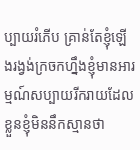ប្បាយរំភើប គ្រាន់តែខ្ញុំឡើងរង្វង់ក្រចកហ្នឹងខ្ញុំមានអារម្មណ៍សប្បាយរីករាយដែលខ្លួនខ្ញុំមិននឹកស្មានថា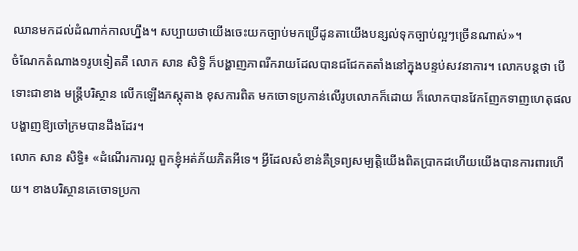ឈានមកដល់ដំណាក់កាលហ្នឹង។ សប្បាយថាយើងចេះយកច្បាប់មកប្រើដូនតាយើងបន្សល់ទុកច្បាប់ល្អៗច្រើនណាស់»។
ចំណែកតំណាង១រូបទៀតគឺ លោក សាន សិទ្ធិ ក៏បង្ហាញភាពរីករាយដែលបានជជែកតតាំងនៅក្នុងបន្ទប់សវនាការ។ លោកបន្តថា បើទោះជាខាង មន្ត្រីបរិស្ថាន លើកឡើងភស្តុតាង ខុសការពិត មកចោទប្រកាន់លើរូបលោកក៏ដោយ ក៏លោកបានវែកញែកទាញហេតុផលបង្ហាញឱ្យចៅក្រមបានដឹងដែរ។
លោក សាន សិទ្ធិ៖ «ដំណើរការល្អ ពួកខ្ញុំអត់ភ័យភិតអីទេ។ អ្វីដែលសំខាន់គឺទ្រព្យសម្បត្តិយើងពិតប្រាកដហើយយើងបានការពារហើយ។ ខាងបរិស្ថានគេចោទប្រកា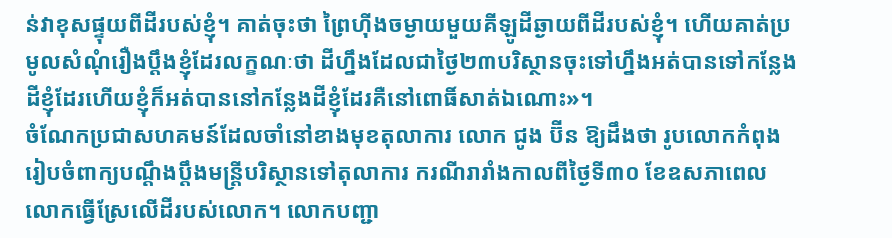ន់វាខុសផ្ទុយពីដីរបស់ខ្ញុំ។ គាត់ចុះថា ព្រៃហ៊ីងចម្ងាយមួយគីឡូដីឆ្ងាយពីដីរបស់ខ្ញុំ។ ហើយគាត់ប្រមូលសំណុំរឿងប្តឹងខ្ញុំដែរលក្ខណៈថា ដីហ្នឹងដែលជាថ្ងៃ២៣បរិស្ថានចុះទៅហ្នឹងអត់បានទៅកន្លែងដីខ្ញុំដែរហើយខ្ញុំក៏អត់បាននៅកន្លែងដីខ្ញុំដែរគឺនៅពោធិ៍សាត់ឯណោះ»។
ចំណែកប្រជាសហគមន៍ដែលចាំនៅខាងមុខតុលាការ លោក ជូង ប៊ីន ឱ្យដឹងថា រូបលោកកំពុងរៀបចំពាក្យបណ្តឹងប្តឹងមន្ត្រីបរិស្ថានទៅតុលាការ ករណីរារាំងកាលពីថ្ងៃទី៣០ ខែឧសភាពេលលោកធ្វើស្រែលើដីរបស់លោក។ លោកបញ្ជា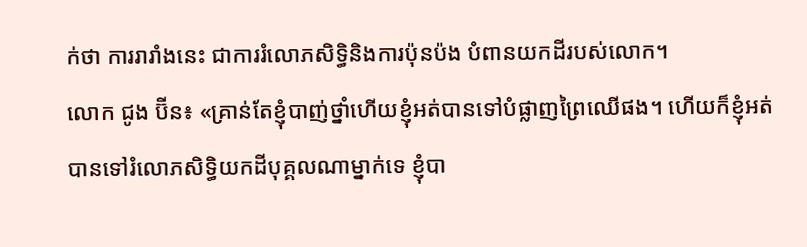ក់ថា ការរារាំងនេះ ជាការរំលោភសិទ្ធិនិងការប៉ុនប៉ង បំពានយកដីរបស់លោក។
លោក ជូង ប៊ីន៖ «គ្រាន់តែខ្ញុំបាញ់ថ្នាំហើយខ្ញុំអត់បានទៅបំផ្លាញព្រៃឈើផង។ ហើយក៏ខ្ញុំអត់បានទៅរំលោភសិទ្ធិយកដីបុគ្គលណាម្នាក់ទេ ខ្ញុំបា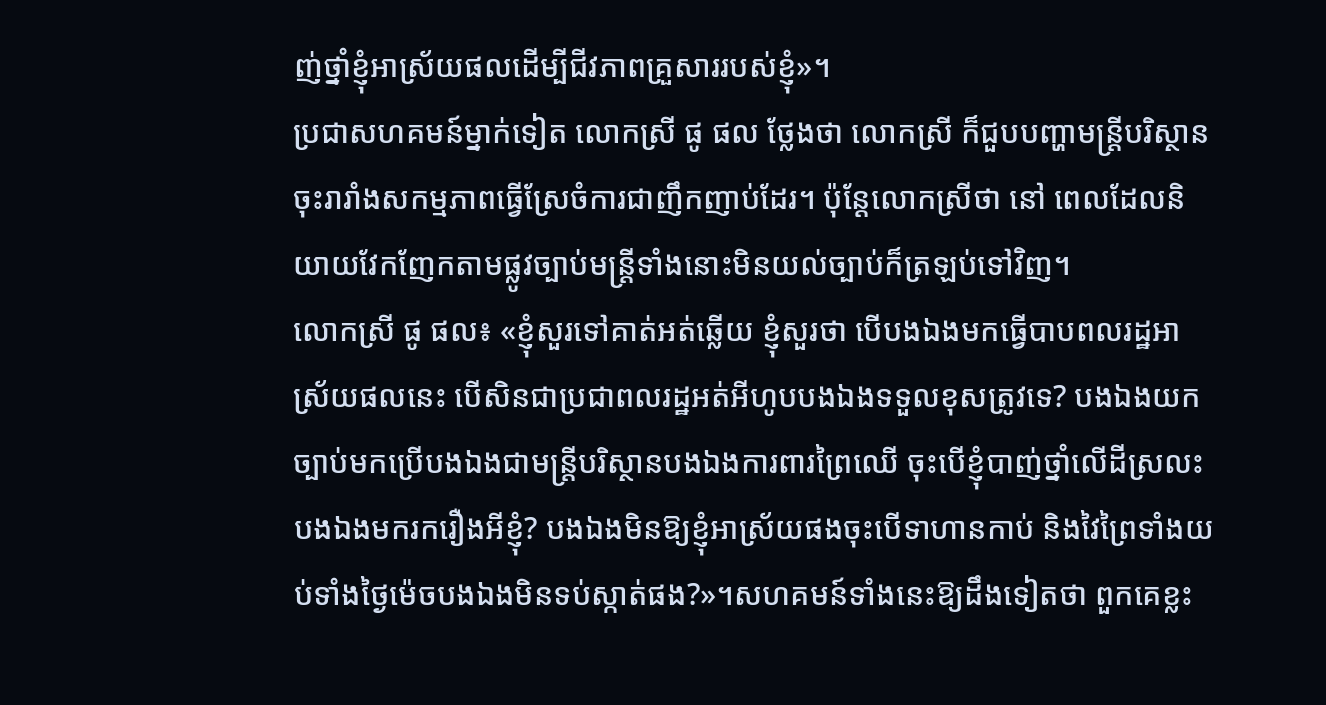ញ់ថ្នាំខ្ញុំអាស្រ័យផលដើម្បីជីវភាពគ្រួសាររបស់ខ្ញុំ»។
ប្រជាសហគមន៍ម្នាក់ទៀត លោកស្រី ផូ ផល ថ្លែងថា លោកស្រី ក៏ជួបបញ្ហាមន្ត្រីបរិស្ថានចុះរារាំងសកម្មភាពធ្វើស្រែចំការជាញឹកញាប់ដែរ។ ប៉ុន្តែលោកស្រីថា នៅ ពេលដែលនិយាយវែកញែកតាមផ្លូវច្បាប់មន្ត្រីទាំងនោះមិនយល់ច្បាប់ក៏ត្រឡប់ទៅវិញ។
លោកស្រី ផូ ផល៖ «ខ្ញុំសួរទៅគាត់អត់ឆ្លើយ ខ្ញុំសួរថា បើបងឯងមកធ្វើបាបពលរដ្ឋអាស្រ័យផលនេះ បើសិនជាប្រជាពលរដ្ឋអត់អីហូបបងឯងទទួលខុសត្រូវទេ? បងឯងយកច្បាប់មកប្រើបងឯងជាមន្ត្រីបរិស្ថានបងឯងការពារព្រៃឈើ ចុះបើខ្ញុំបាញ់ថ្នាំលើដីស្រលះបងឯងមករករឿងអីខ្ញុំ? បងឯងមិនឱ្យខ្ញុំអាស្រ័យផងចុះបើទាហានកាប់ និងវៃព្រៃទាំងយប់ទាំងថ្ងៃម៉េចបងឯងមិនទប់ស្កាត់ផង?»។សហគមន៍ទាំងនេះឱ្យដឹងទៀតថា ពួកគេខ្លះ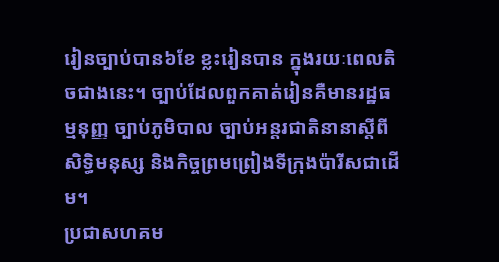រៀនច្បាប់បាន៦ខែ ខ្លះរៀនបាន ក្នុងរយៈពេលតិចជាងនេះ។ ច្បាប់ដែលពួកគាត់រៀនគឺមានរដ្ឋធម្មនុញ្ញ ច្បាប់ភូមិបាល ច្បាប់អន្តរជាតិនានាស្ដីពីសិទ្ធិមនុស្ស និងកិច្ចព្រមព្រៀងទីក្រុងប៉ារីសជាដើម។
ប្រជាសហគម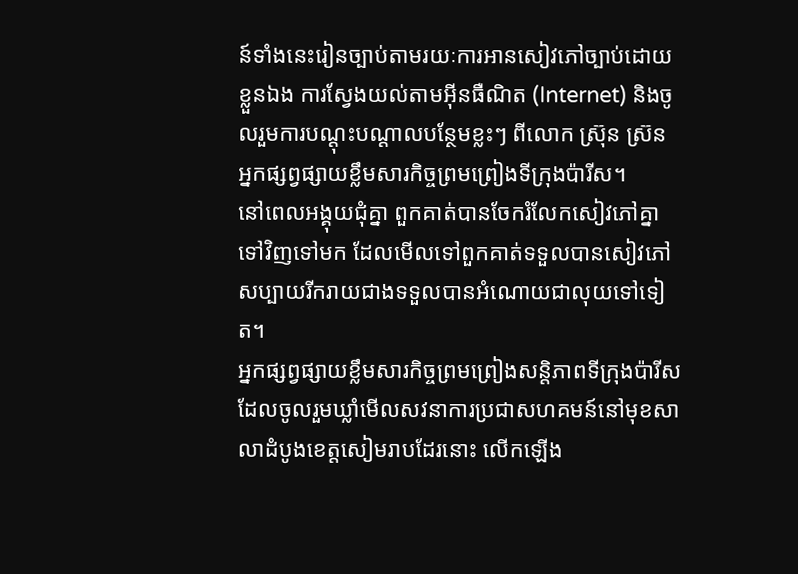ន៍ទាំងនេះរៀនច្បាប់តាមរយៈការអានសៀវភៅច្បាប់ដោយខ្លួនឯង ការស្វែងយល់តាមអ៊ីនធឺណិត (Internet) និងចូលរួមការបណ្តុះបណ្តាលបន្ថែមខ្លះៗ ពីលោក ស្រ៊ុន ស្រ៊ន អ្នកផ្សព្វផ្សាយខ្លឹមសារកិច្ចព្រមព្រៀងទីក្រុងប៉ារីស។
នៅពេលអង្គុយជុំគ្នា ពួកគាត់បានចែករំលែកសៀវភៅគ្នាទៅវិញទៅមក ដែលមើលទៅពួកគាត់ទទួលបានសៀវភៅសប្បាយរីករាយជាងទទួលបានអំណោយជាលុយទៅទៀត។
អ្នកផ្សព្វផ្សាយខ្លឹមសារកិច្ចព្រមព្រៀងសន្តិភាពទីក្រុងប៉ារីស ដែលចូលរួមឃ្លាំមើលសវនាការប្រជាសហគមន៍នៅមុខសាលាដំបូងខេត្តសៀមរាបដែរនោះ លើកឡើង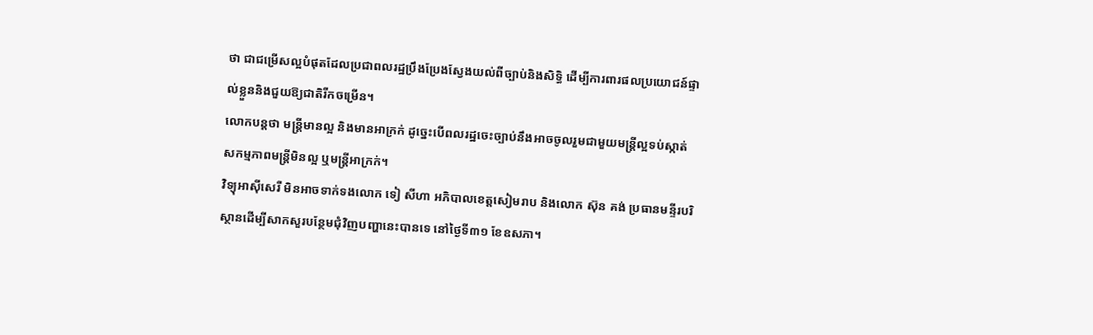ថា ជាជម្រើសល្អបំផុតដែលប្រជាពលរដ្ឋប្រឹងប្រែងស្វែងយល់ពីច្បាប់និងសិទ្ធិ ដើម្បីការពារផលប្រយោជន៍ផ្ទាល់ខ្លួននិងជួយឱ្យជាតិរីកចម្រើន។
លោកបន្តថា មន្ត្រីមានល្អ និងមានអាក្រក់ ដូច្នេះបើពលរដ្ឋចេះច្បាប់នឹងអាចចូលរួមជាមួយមន្ត្រីល្អទប់ស្កាត់សកម្មភាពមន្ត្រីមិនល្អ ឬមន្ត្រីអាក្រក់។
វិទ្យុអាស៊ីសេរី មិនអាចទាក់ទងលោក ទៀ សីហា អភិបាលខេត្តសៀមរាប និងលោក ស៊ុន គង់ ប្រធានមន្ទីរបរិស្ថានដើម្បីសាកសួរបន្ថែមជុំវិញបញ្ហានេះបានទេ នៅថ្ងៃទី៣១ ខែឧសភា។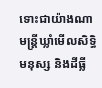ទោះជាយ៉ាងណាមន្ត្រីឃ្លាំមើលសិទ្ធិមនុស្ស និងដីធ្លី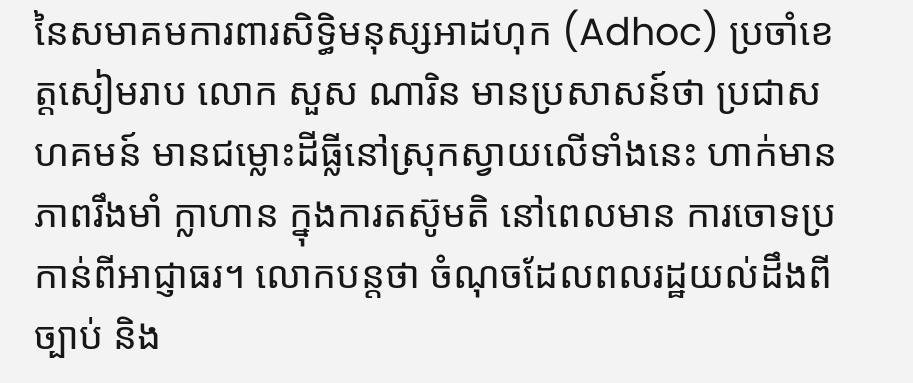នៃសមាគមការពារសិទ្ធិមនុស្សអាដហុក (Adhoc) ប្រចាំខេត្តសៀមរាប លោក សួស ណារិន មានប្រសាសន៍ថា ប្រជាសហគមន៍ មានជម្លោះដីធ្លីនៅស្រុកស្វាយលើទាំងនេះ ហាក់មានភាពរឹងមាំ ក្លាហាន ក្នុងការតស៊ូមតិ នៅពេលមាន ការចោទប្រកាន់ពីអាជ្ញាធរ។ លោកបន្តថា ចំណុចដែលពលរដ្ឋយល់ដឹងពីច្បាប់ និង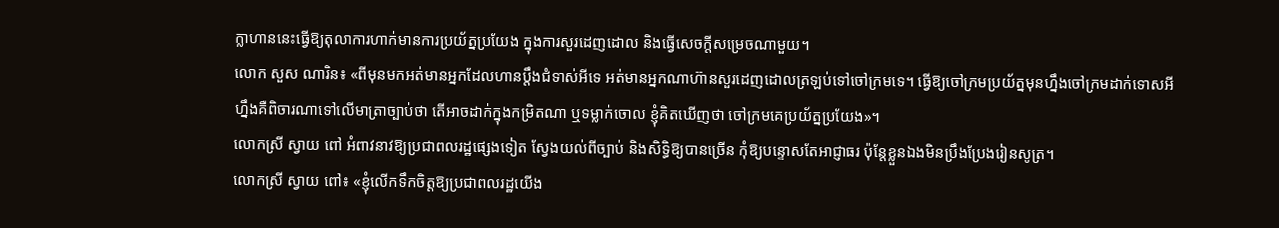ក្លាហាននេះធ្វើឱ្យតុលាការហាក់មានការប្រយ័ត្នប្រយែង ក្នុងការសួរដេញដោល និងធ្វើសេចក្តីសម្រេចណាមួយ។
លោក សួស ណារិន៖ «ពីមុនមកអត់មានអ្នកដែលហានប្តឹងជំទាស់អីទេ អត់មានអ្នកណាហ៊ានសួរដេញដោលត្រឡប់ទៅចៅក្រមទេ។ ធ្វើឱ្យចៅក្រមប្រយ័ត្នមុនហ្នឹងចៅក្រមដាក់ទោសអីហ្នឹងគឺពិចារណាទៅលើមាត្រាច្បាប់ថា តើអាចដាក់ក្នុងកម្រិតណា ឬទម្លាក់ចោល ខ្ញុំគិតឃើញថា ចៅក្រមគេប្រយ័ត្នប្រយែង»។
លោកស្រី ស្វាយ ពៅ អំពាវនាវឱ្យប្រជាពលរដ្ឋផ្សេងទៀត ស្វែងយល់ពីច្បាប់ និងសិទ្ធិឱ្យបានច្រើន កុំឱ្យបន្ទោសតែអាជ្ញាធរ ប៉ុន្តែខ្លួនឯងមិនប្រឹងប្រែងរៀនសូត្រ។
លោកស្រី ស្វាយ ពៅ៖ «ខ្ញុំលើកទឹកចិត្តឱ្យប្រជាពលរដ្ឋយើង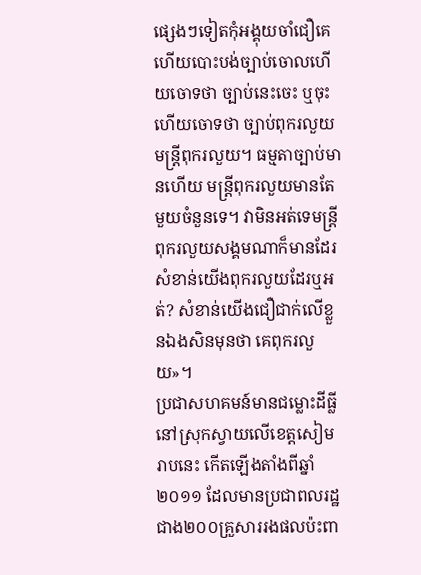ផ្សេងៗទៀតកុំអង្គុយចាំជឿគេ ហើយបោះបង់ច្បាប់ចោលហើយចោទថា ច្បាប់នេះចេះ ឬចុះហើយចោទថា ច្បាប់ពុករលួយមន្ត្រីពុករលួយ។ ធម្មតាច្បាប់មានហើយ មន្ត្រីពុករលួយមានតែមួយចំនួនទេ។ វាមិនអត់ទេមន្ត្រីពុករលួយសង្គមណាក៏មានដែរសំខាន់យើងពុករលួយដែរឬអត់? សំខាន់យើងជឿជាក់លើខ្លួនឯងសិនមុនថា គេពុករលួយ»។
ប្រជាសហគមន៍មានជម្លោះដីធ្លីនៅស្រុកស្វាយលើខេត្តសៀមរាបនេះ កើតឡើងតាំងពីឆ្នាំ២០១១ ដែលមានប្រជាពលរដ្ឋជាង២០០គ្រួសាររងផលប៉ះពា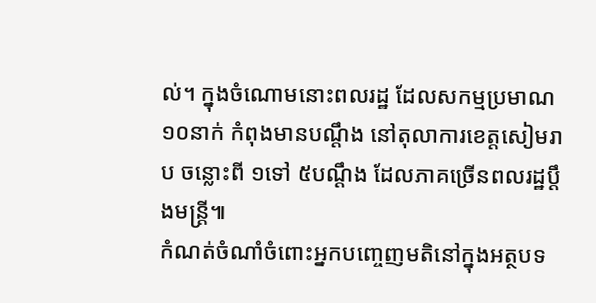ល់។ ក្នុងចំណោមនោះពលរដ្ឋ ដែលសកម្មប្រមាណ១០នាក់ កំពុងមានបណ្តឹង នៅតុលាការខេត្តសៀមរាប ចន្លោះពី ១ទៅ ៥បណ្តឹង ដែលភាគច្រើនពលរដ្ឋប្តឹងមន្ត្រី៕
កំណត់ចំណាំចំពោះអ្នកបញ្ចេញមតិនៅក្នុងអត្ថបទ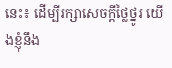នេះ៖ ដើម្បីរក្សាសេចក្ដីថ្លៃថ្នូរ យើងខ្ញុំនឹង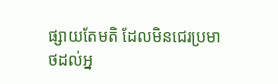ផ្សាយតែមតិ ដែលមិនជេរប្រមាថដល់អ្ន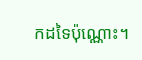កដទៃប៉ុណ្ណោះ។